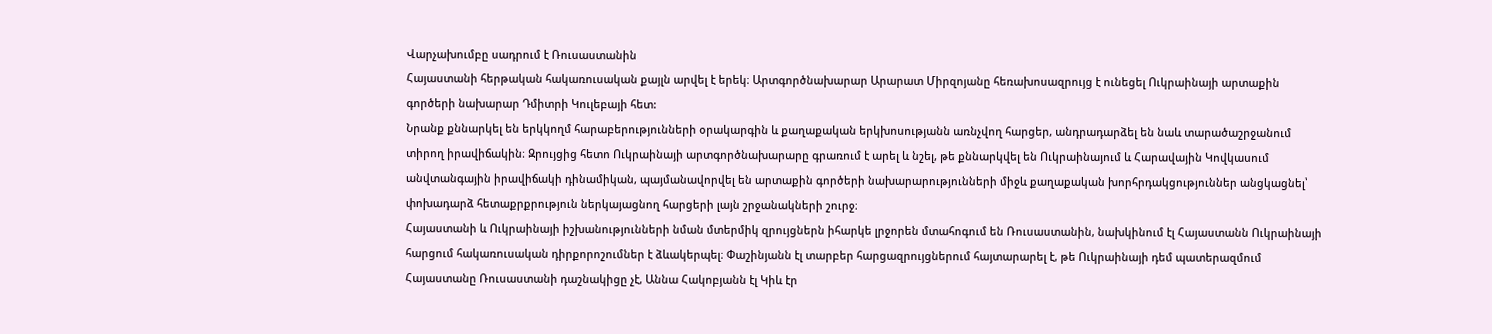Վարչախումբը սադրում է Ռուսաստանին
Հայաստանի հերթական հակառուսական քայլն արվել է երեկ։ Արտգործնախարար Արարատ Միրզոյանը հեռախոսազրույց է ունեցել Ուկրաինայի արտաքին գործերի նախարար Դմիտրի Կուլեբայի հետ:
Նրանք քննարկել են երկկողմ հարաբերությունների օրակարգին և քաղաքական երկխոսությանն առնչվող հարցեր, անդրադարձել են նաև տարածաշրջանում տիրող իրավիճակին։ Զրույցից հետո Ուկրաինայի արտգործնախարարը գրառում է արել և նշել, թե քննարկվել են Ուկրաինայում և Հարավային Կովկասում անվտանգային իրավիճակի դինամիկան, պայմանավորվել են արտաքին գործերի նախարարությունների միջև քաղաքական խորհրդակցություններ անցկացնել՝ փոխադարձ հետաքրքրություն ներկայացնող հարցերի լայն շրջանակների շուրջ։
Հայաստանի և Ուկրաինայի իշխանությունների նման մտերմիկ զրույցներն իհարկե լրջորեն մտահոգում են Ռուսաստանին, նախկինում էլ Հայաստանն Ուկրաինայի հարցում հակառուսական դիրքորոշումներ է ձևակերպել։ Փաշինյանն էլ տարբեր հարցազրույցներում հայտարարել է, թե Ուկրաինայի դեմ պատերազմում Հայաստանը Ռուսաստանի դաշնակիցը չէ, Աննա Հակոբյանն էլ Կիև էր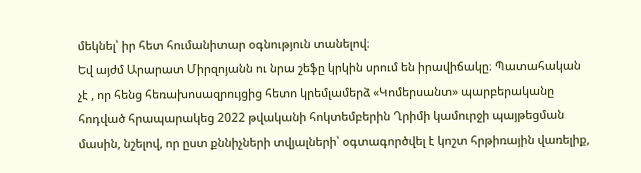մեկնել՝ իր հետ հումանիտար օգնություն տանելով։
Եվ այժմ Արարատ Միրզոյանն ու նրա շեֆը կրկին սրում են իրավիճակը։ Պատահական չէ , որ հենց հեռախոսազրույցից հետո կրեմլամերձ «Կոմերսանտ» պարբերականը հոդված հրապարակեց 2022 թվականի հոկտեմբերին Ղրիմի կամուրջի պայթեցման մասին, նշելով, որ ըստ քննիչների տվյալների՝ օգտագործվել է կոշտ հրթիռային վառելիք,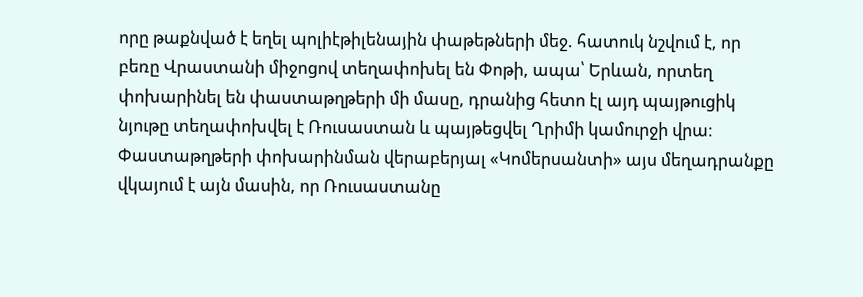որը թաքնված է եղել պոլիէթիլենային փաթեթների մեջ. հատուկ նշվում է, որ բեռը Վրաստանի միջոցով տեղափոխել են Փոթի, ապա՝ Երևան, որտեղ փոխարինել են փաստաթղթերի մի մասը, դրանից հետո էլ այդ պայթուցիկ նյութը տեղափոխվել է Ռուսաստան և պայթեցվել Ղրիմի կամուրջի վրա։
Փաստաթղթերի փոխարինման վերաբերյալ «Կոմերսանտի» այս մեղադրանքը վկայում է այն մասին, որ Ռուսաստանը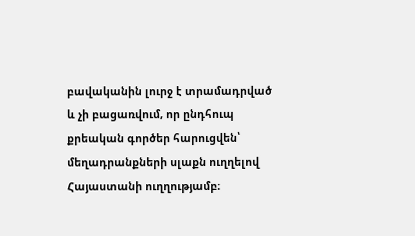բավականին լուրջ է տրամադրված և չի բացառվում, որ ընդհուպ քրեական գործեր հարուցվեն՝ մեղադրանքների սլաքն ուղղելով Հայաստանի ուղղությամբ։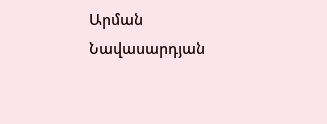Արման Նավասարդյան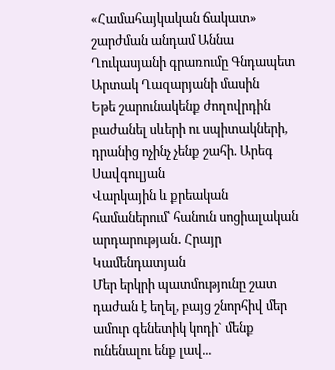«Համահայկական ճակատ» շարժման անդամ Աննա Ղուկասյանի գրառումը Գնդապետ Արտակ Ղազարյանի մասին
Եթե շարունակենք ժողովրդին բաժանել սևերի ու սպիտակների, դրանից ոչինչ չենք շահի. Արեգ Սավգուլյան
Վարկային և քրեական համաներում՝ հանուն սոցիալական արդարության․ Հրայր Կամենդատյան
Մեր երկրի պատմությունը շատ դաժան է եղել, բայց շնորհիվ մեր ամուր գենետիկ կոդի` մենք ունենալու ենք լավ...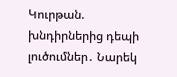Կուրթան. խնդիրներից դեպի լուծումներ․ Նարեկ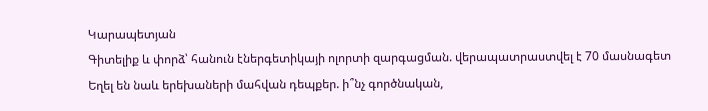Կարապետյան
Գիտելիք և փորձ՝ հանուն էներգետիկայի ոլորտի զարգացման. վերապատրաստվել է 70 մասնագետ
Եղել են նաև երեխաների մահվան դեպքեր. ի՞նչ գործնական,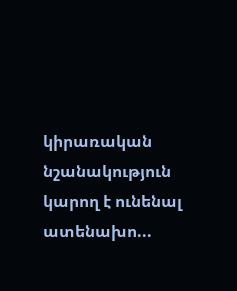կիրառական նշանակություն կարող է ունենալ ատենախո...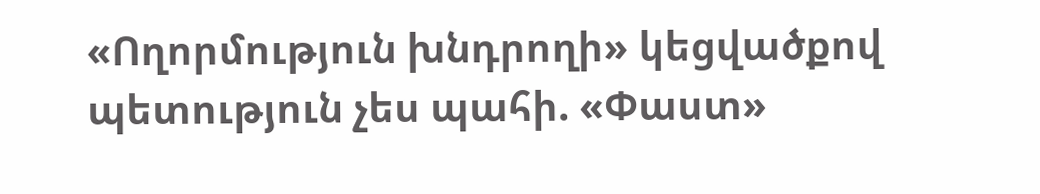«Ողորմություն խնդրողի» կեցվածքով պետություն չես պահի. «Փաստ»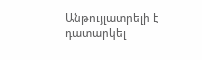Անթույլատրելի է դատարկել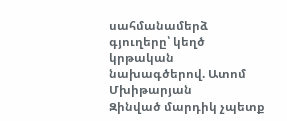սահմանամերձ գյուղերը՝ կեղծ կրթական նախագծերով. Ատոմ Մխիթարյան
Զինված մարդիկ չպետք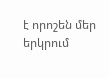է որոշեն մեր երկրում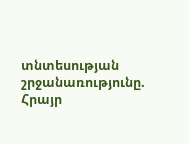տնտեսության շրջանառությունը. Հրայր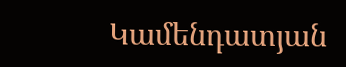Կամենդատյան